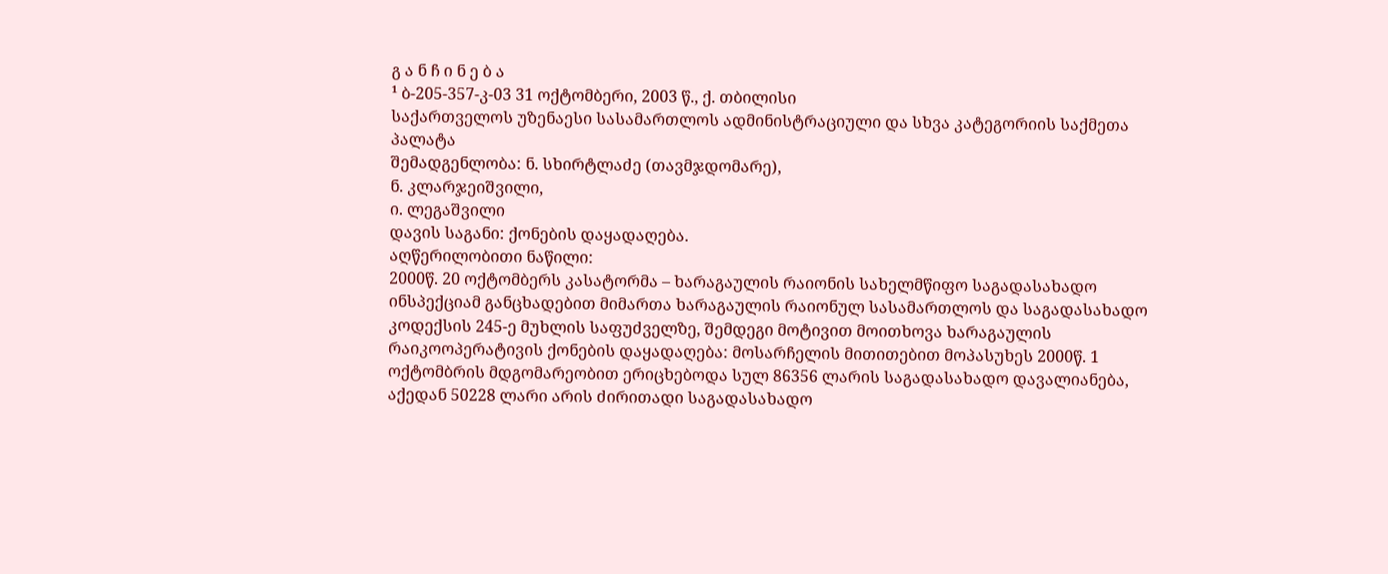გ ა ნ ჩ ი ნ ე ბ ა
¹ ბ-205-357-კ-03 31 ოქტომბერი, 2003 წ., ქ. თბილისი
საქართველოს უზენაესი სასამართლოს ადმინისტრაციული და სხვა კატეგორიის საქმეთა პალატა
შემადგენლობა: ნ. სხირტლაძე (თავმჯდომარე),
ნ. კლარჯეიშვილი,
ი. ლეგაშვილი
დავის საგანი: ქონების დაყადაღება.
აღწერილობითი ნაწილი:
2000წ. 20 ოქტომბერს კასატორმა – ხარაგაულის რაიონის სახელმწიფო საგადასახადო ინსპექციამ განცხადებით მიმართა ხარაგაულის რაიონულ სასამართლოს და საგადასახადო კოდექსის 245-ე მუხლის საფუძველზე, შემდეგი მოტივით მოითხოვა ხარაგაულის რაიკოოპერატივის ქონების დაყადაღება: მოსარჩელის მითითებით მოპასუხეს 2000წ. 1 ოქტომბრის მდგომარეობით ერიცხებოდა სულ 86356 ლარის საგადასახადო დავალიანება, აქედან 50228 ლარი არის ძირითადი საგადასახადო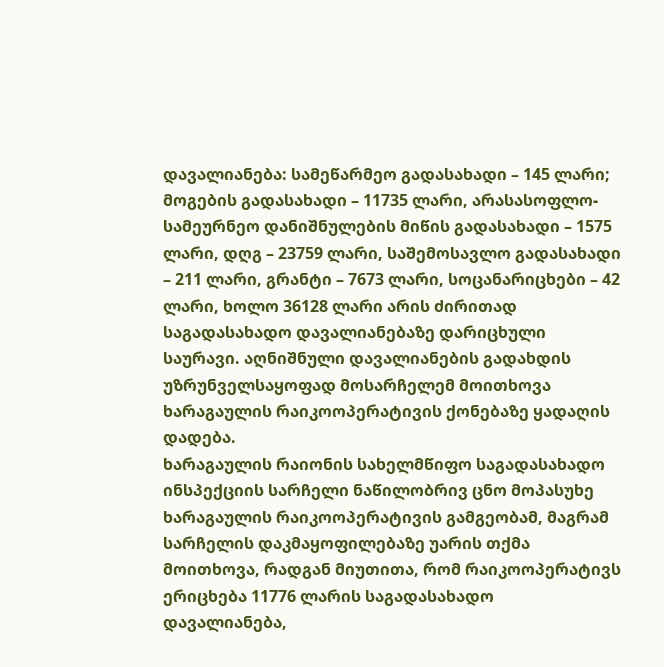დავალიანება: სამეწარმეო გადასახადი – 145 ლარი; მოგების გადასახადი – 11735 ლარი, არასასოფლო-სამეურნეო დანიშნულების მიწის გადასახადი – 1575 ლარი, დღგ – 23759 ლარი, საშემოსავლო გადასახადი – 211 ლარი, გრანტი – 7673 ლარი, სოცანარიცხები – 42 ლარი, ხოლო 36128 ლარი არის ძირითად საგადასახადო დავალიანებაზე დარიცხული საურავი. აღნიშნული დავალიანების გადახდის უზრუნველსაყოფად მოსარჩელემ მოითხოვა ხარაგაულის რაიკოოპერატივის ქონებაზე ყადაღის დადება.
ხარაგაულის რაიონის სახელმწიფო საგადასახადო ინსპექციის სარჩელი ნაწილობრივ ცნო მოპასუხე ხარაგაულის რაიკოოპერატივის გამგეობამ, მაგრამ სარჩელის დაკმაყოფილებაზე უარის თქმა მოითხოვა, რადგან მიუთითა, რომ რაიკოოპერატივს ერიცხება 11776 ლარის საგადასახადო დავალიანება,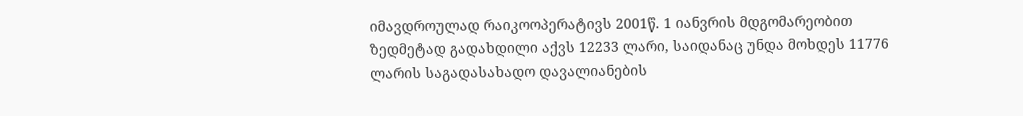იმავდროულად რაიკოოპერატივს 2001წ. 1 იანვრის მდგომარეობით ზედმეტად გადახდილი აქვს 12233 ლარი, საიდანაც უნდა მოხდეს 11776 ლარის საგადასახადო დავალიანების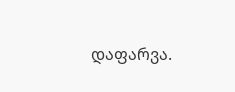დაფარვა.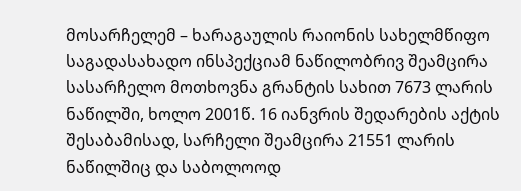მოსარჩელემ – ხარაგაულის რაიონის სახელმწიფო საგადასახადო ინსპექციამ ნაწილობრივ შეამცირა სასარჩელო მოთხოვნა გრანტის სახით 7673 ლარის ნაწილში, ხოლო 2001წ. 16 იანვრის შედარების აქტის შესაბამისად, სარჩელი შეამცირა 21551 ლარის ნაწილშიც და საბოლოოდ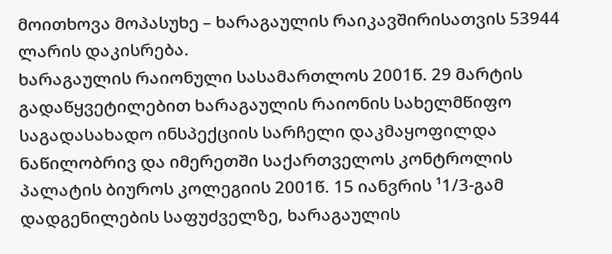მოითხოვა მოპასუხე – ხარაგაულის რაიკავშირისათვის 53944 ლარის დაკისრება.
ხარაგაულის რაიონული სასამართლოს 2001წ. 29 მარტის გადაწყვეტილებით ხარაგაულის რაიონის სახელმწიფო საგადასახადო ინსპექციის სარჩელი დაკმაყოფილდა ნაწილობრივ და იმერეთში საქართველოს კონტროლის პალატის ბიუროს კოლეგიის 2001წ. 15 იანვრის ¹1/3-გამ დადგენილების საფუძველზე, ხარაგაულის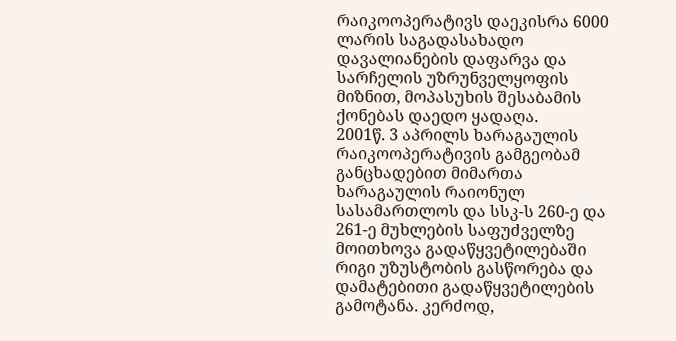რაიკოოპერატივს დაეკისრა 6000 ლარის საგადასახადო დავალიანების დაფარვა და სარჩელის უზრუნველყოფის მიზნით, მოპასუხის შესაბამის ქონებას დაედო ყადაღა.
2001წ. 3 აპრილს ხარაგაულის რაიკოოპერატივის გამგეობამ განცხადებით მიმართა ხარაგაულის რაიონულ სასამართლოს და სსკ-ს 260-ე და 261-ე მუხლების საფუძველზე მოითხოვა გადაწყვეტილებაში რიგი უზუსტობის გასწორება და დამატებითი გადაწყვეტილების გამოტანა. კერძოდ,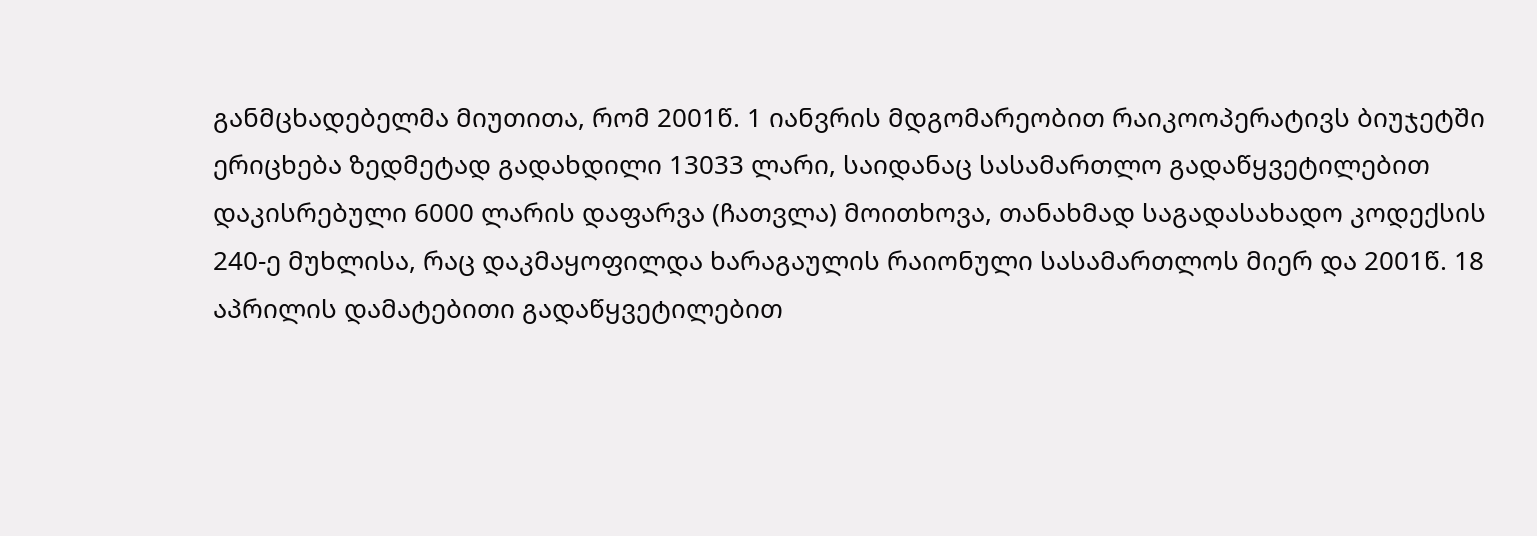განმცხადებელმა მიუთითა, რომ 2001წ. 1 იანვრის მდგომარეობით რაიკოოპერატივს ბიუჯეტში ერიცხება ზედმეტად გადახდილი 13033 ლარი, საიდანაც სასამართლო გადაწყვეტილებით დაკისრებული 6000 ლარის დაფარვა (ჩათვლა) მოითხოვა, თანახმად საგადასახადო კოდექსის 240-ე მუხლისა, რაც დაკმაყოფილდა ხარაგაულის რაიონული სასამართლოს მიერ და 2001წ. 18 აპრილის დამატებითი გადაწყვეტილებით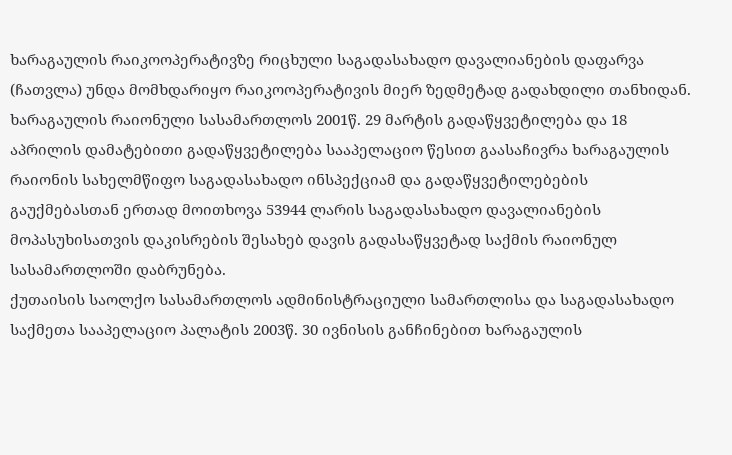ხარაგაულის რაიკოოპერატივზე რიცხული საგადასახადო დავალიანების დაფარვა (ჩათვლა) უნდა მომხდარიყო რაიკოოპერატივის მიერ ზედმეტად გადახდილი თანხიდან.
ხარაგაულის რაიონული სასამართლოს 2001წ. 29 მარტის გადაწყვეტილება და 18 აპრილის დამატებითი გადაწყვეტილება სააპელაციო წესით გაასაჩივრა ხარაგაულის რაიონის სახელმწიფო საგადასახადო ინსპექციამ და გადაწყვეტილებების გაუქმებასთან ერთად მოითხოვა 53944 ლარის საგადასახადო დავალიანების მოპასუხისათვის დაკისრების შესახებ დავის გადასაწყვეტად საქმის რაიონულ სასამართლოში დაბრუნება.
ქუთაისის საოლქო სასამართლოს ადმინისტრაციული სამართლისა და საგადასახადო საქმეთა სააპელაციო პალატის 2003წ. 30 ივნისის განჩინებით ხარაგაულის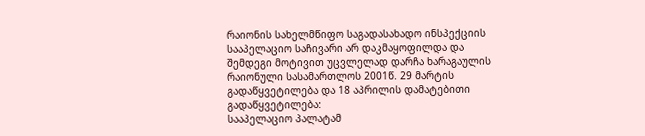რაიონის სახელმწიფო საგადასახადო ინსპექციის სააპელაციო საჩივარი არ დაკმაყოფილდა და შემდეგი მოტივით უცვლელად დარჩა ხარაგაულის რაიონული სასამართლოს 2001წ. 29 მარტის გადაწყვეტილება და 18 აპრილის დამატებითი გადაწყვეტილება:
სააპელაციო პალატამ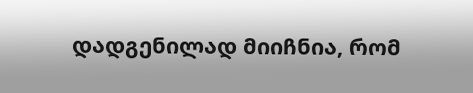დადგენილად მიიჩნია, რომ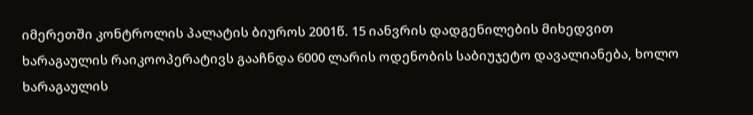იმერეთში კონტროლის პალატის ბიუროს 2001წ. 15 იანვრის დადგენილების მიხედვით ხარაგაულის რაიკოოპერატივს გააჩნდა 6000 ლარის ოდენობის საბიუჯეტო დავალიანება, ხოლო ხარაგაულის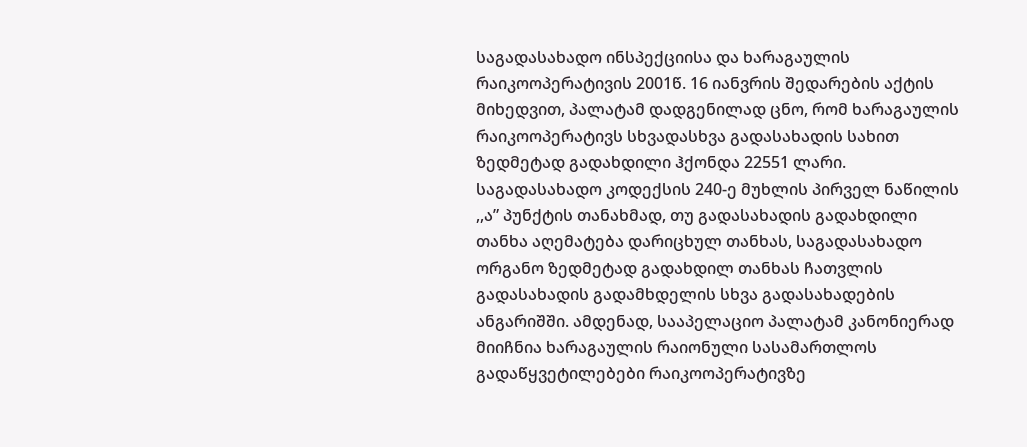საგადასახადო ინსპექციისა და ხარაგაულის რაიკოოპერატივის 2001წ. 16 იანვრის შედარების აქტის მიხედვით, პალატამ დადგენილად ცნო, რომ ხარაგაულის რაიკოოპერატივს სხვადასხვა გადასახადის სახით ზედმეტად გადახდილი ჰქონდა 22551 ლარი. საგადასახადო კოდექსის 240-ე მუხლის პირველ ნაწილის ,,ა” პუნქტის თანახმად, თუ გადასახადის გადახდილი თანხა აღემატება დარიცხულ თანხას, საგადასახადო ორგანო ზედმეტად გადახდილ თანხას ჩათვლის გადასახადის გადამხდელის სხვა გადასახადების ანგარიშში. ამდენად, სააპელაციო პალატამ კანონიერად მიიჩნია ხარაგაულის რაიონული სასამართლოს გადაწყვეტილებები რაიკოოპერატივზე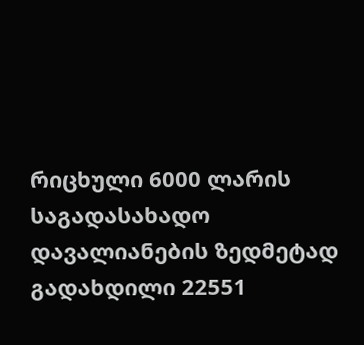რიცხული 6000 ლარის საგადასახადო დავალიანების ზედმეტად გადახდილი 22551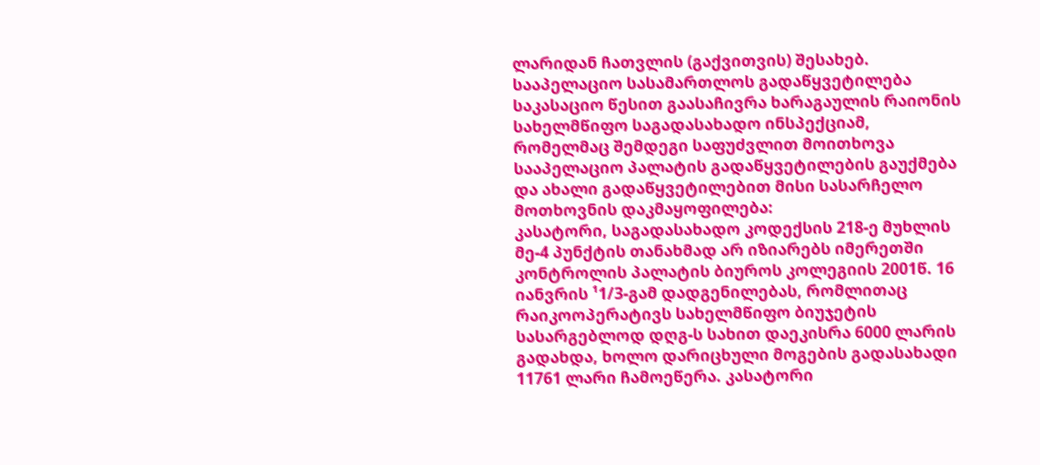ლარიდან ჩათვლის (გაქვითვის) შესახებ.
სააპელაციო სასამართლოს გადაწყვეტილება საკასაციო წესით გაასაჩივრა ხარაგაულის რაიონის სახელმწიფო საგადასახადო ინსპექციამ, რომელმაც შემდეგი საფუძვლით მოითხოვა სააპელაციო პალატის გადაწყვეტილების გაუქმება და ახალი გადაწყვეტილებით მისი სასარჩელო მოთხოვნის დაკმაყოფილება:
კასატორი, საგადასახადო კოდექსის 218-ე მუხლის მე-4 პუნქტის თანახმად არ იზიარებს იმერეთში კონტროლის პალატის ბიუროს კოლეგიის 2001წ. 16 იანვრის ¹1/3-გამ დადგენილებას, რომლითაც რაიკოოპერატივს სახელმწიფო ბიუჯეტის სასარგებლოდ დღგ-ს სახით დაეკისრა 6000 ლარის გადახდა, ხოლო დარიცხული მოგების გადასახადი 11761 ლარი ჩამოეწერა. კასატორი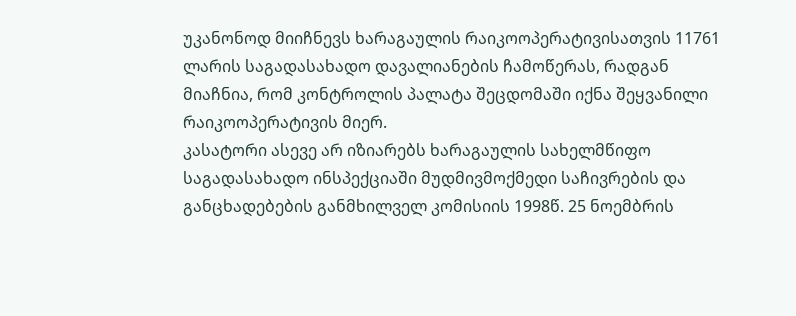უკანონოდ მიიჩნევს ხარაგაულის რაიკოოპერატივისათვის 11761 ლარის საგადასახადო დავალიანების ჩამოწერას, რადგან მიაჩნია, რომ კონტროლის პალატა შეცდომაში იქნა შეყვანილი რაიკოოპერატივის მიერ.
კასატორი ასევე არ იზიარებს ხარაგაულის სახელმწიფო საგადასახადო ინსპექციაში მუდმივმოქმედი საჩივრების და განცხადებების განმხილველ კომისიის 1998წ. 25 ნოემბრის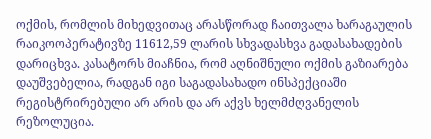ოქმის, რომლის მიხედვითაც არასწორად ჩაითვალა ხარაგაულის რაიკოოპერატივზე 11612,59 ლარის სხვადასხვა გადასახადების დარიცხვა. კასატორს მიაჩნია, რომ აღნიშნული ოქმის გაზიარება დაუშვებელია, რადგან იგი საგადასახადო ინსპექციაში რეგისტრირებული არ არის და არ აქვს ხელმძღვანელის რეზოლუცია.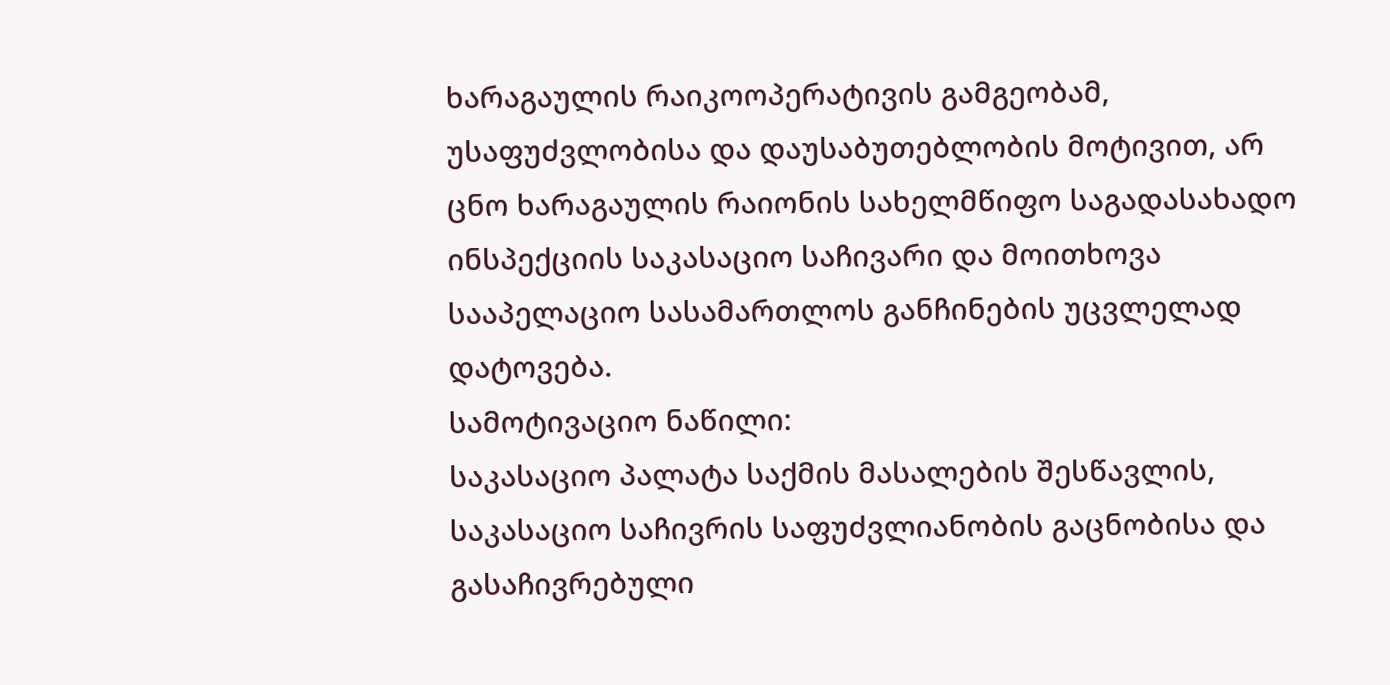ხარაგაულის რაიკოოპერატივის გამგეობამ, უსაფუძვლობისა და დაუსაბუთებლობის მოტივით, არ ცნო ხარაგაულის რაიონის სახელმწიფო საგადასახადო ინსპექციის საკასაციო საჩივარი და მოითხოვა სააპელაციო სასამართლოს განჩინების უცვლელად დატოვება.
სამოტივაციო ნაწილი:
საკასაციო პალატა საქმის მასალების შესწავლის, საკასაციო საჩივრის საფუძვლიანობის გაცნობისა და გასაჩივრებული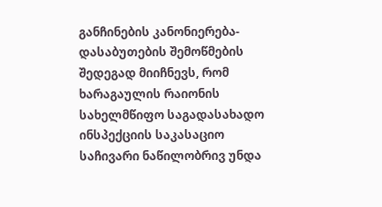განჩინების კანონიერება-დასაბუთების შემოწმების შედეგად მიიჩნევს, რომ ხარაგაულის რაიონის სახელმწიფო საგადასახადო ინსპექციის საკასაციო საჩივარი ნაწილობრივ უნდა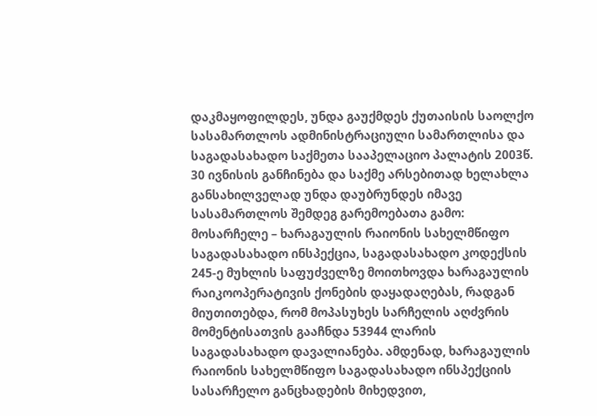დაკმაყოფილდეს, უნდა გაუქმდეს ქუთაისის საოლქო სასამართლოს ადმინისტრაციული სამართლისა და საგადასახადო საქმეთა სააპელაციო პალატის 2003წ. 30 ივნისის განჩინება და საქმე არსებითად ხელახლა განსახილველად უნდა დაუბრუნდეს იმავე სასამართლოს შემდეგ გარემოებათა გამო:
მოსარჩელე – ხარაგაულის რაიონის სახელმწიფო საგადასახადო ინსპექცია, საგადასახადო კოდექსის 245-ე მუხლის საფუძველზე მოითხოვდა ხარაგაულის რაიკოოპერატივის ქონების დაყადაღებას, რადგან მიუთითებდა, რომ მოპასუხეს სარჩელის აღძვრის მომენტისათვის გააჩნდა 53944 ლარის საგადასახადო დავალიანება. ამდენად, ხარაგაულის რაიონის სახელმწიფო საგადასახადო ინსპექციის სასარჩელო განცხადების მიხედვით,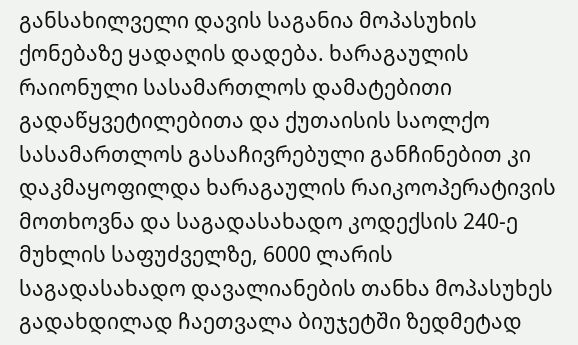განსახილველი დავის საგანია მოპასუხის ქონებაზე ყადაღის დადება. ხარაგაულის რაიონული სასამართლოს დამატებითი გადაწყვეტილებითა და ქუთაისის საოლქო სასამართლოს გასაჩივრებული განჩინებით კი დაკმაყოფილდა ხარაგაულის რაიკოოპერატივის მოთხოვნა და საგადასახადო კოდექსის 240-ე მუხლის საფუძველზე, 6000 ლარის საგადასახადო დავალიანების თანხა მოპასუხეს გადახდილად ჩაეთვალა ბიუჯეტში ზედმეტად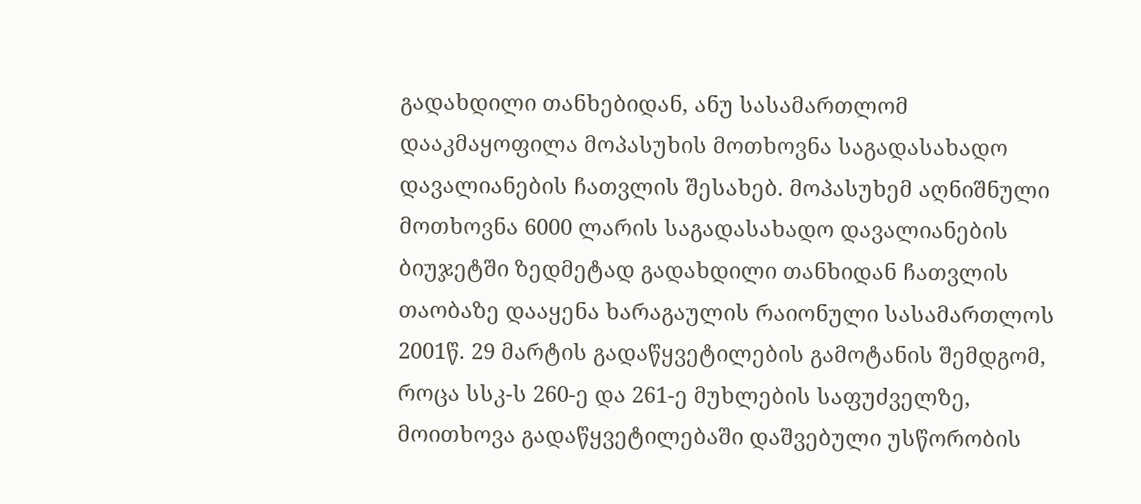გადახდილი თანხებიდან, ანუ სასამართლომ დააკმაყოფილა მოპასუხის მოთხოვნა საგადასახადო დავალიანების ჩათვლის შესახებ. მოპასუხემ აღნიშნული მოთხოვნა 6000 ლარის საგადასახადო დავალიანების ბიუჯეტში ზედმეტად გადახდილი თანხიდან ჩათვლის თაობაზე დააყენა ხარაგაულის რაიონული სასამართლოს 2001წ. 29 მარტის გადაწყვეტილების გამოტანის შემდგომ, როცა სსკ-ს 260-ე და 261-ე მუხლების საფუძველზე, მოითხოვა გადაწყვეტილებაში დაშვებული უსწორობის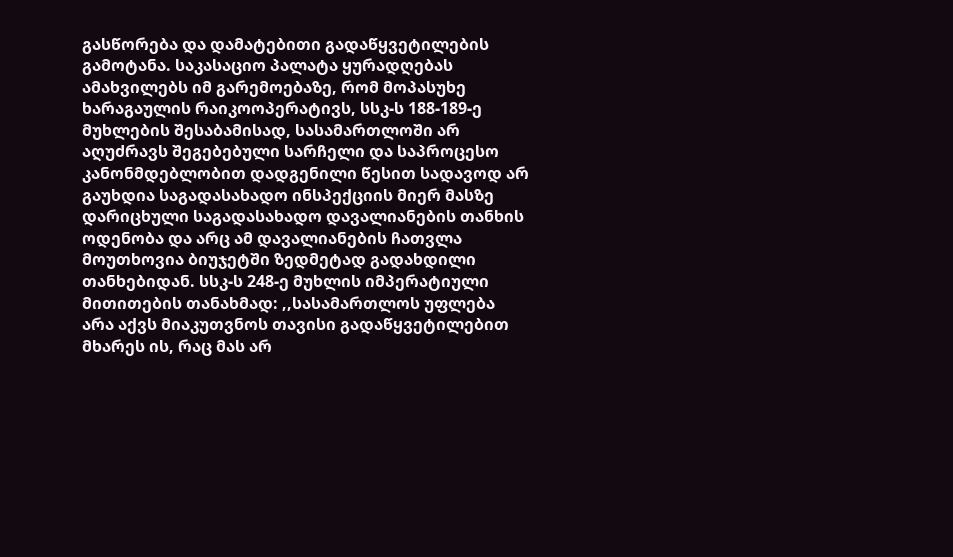გასწორება და დამატებითი გადაწყვეტილების გამოტანა. საკასაციო პალატა ყურადღებას ამახვილებს იმ გარემოებაზე, რომ მოპასუხე ხარაგაულის რაიკოოპერატივს, სსკ-ს 188-189-ე მუხლების შესაბამისად, სასამართლოში არ აღუძრავს შეგებებული სარჩელი და საპროცესო კანონმდებლობით დადგენილი წესით სადავოდ არ გაუხდია საგადასახადო ინსპექციის მიერ მასზე დარიცხული საგადასახადო დავალიანების თანხის ოდენობა და არც ამ დავალიანების ჩათვლა მოუთხოვია ბიუჯეტში ზედმეტად გადახდილი თანხებიდან. სსკ-ს 248-ე მუხლის იმპერატიული მითითების თანახმად: ,,სასამართლოს უფლება არა აქვს მიაკუთვნოს თავისი გადაწყვეტილებით მხარეს ის, რაც მას არ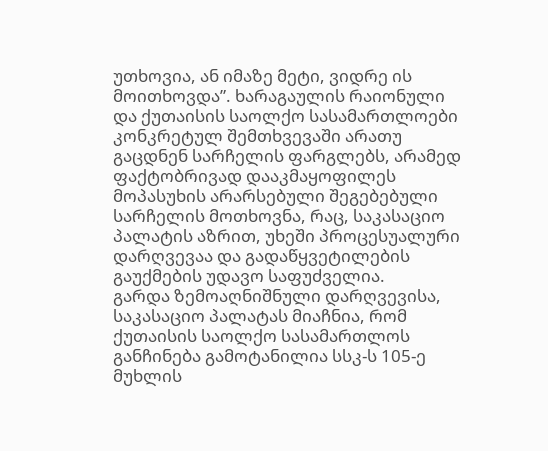უთხოვია, ან იმაზე მეტი, ვიდრე ის მოითხოვდა”. ხარაგაულის რაიონული და ქუთაისის საოლქო სასამართლოები კონკრეტულ შემთხვევაში არათუ გაცდნენ სარჩელის ფარგლებს, არამედ ფაქტობრივად დააკმაყოფილეს მოპასუხის არარსებული შეგებებული სარჩელის მოთხოვნა, რაც, საკასაციო პალატის აზრით, უხეში პროცესუალური დარღვევაა და გადაწყვეტილების გაუქმების უდავო საფუძველია.
გარდა ზემოაღნიშნული დარღვევისა, საკასაციო პალატას მიაჩნია, რომ ქუთაისის საოლქო სასამართლოს განჩინება გამოტანილია სსკ-ს 105-ე მუხლის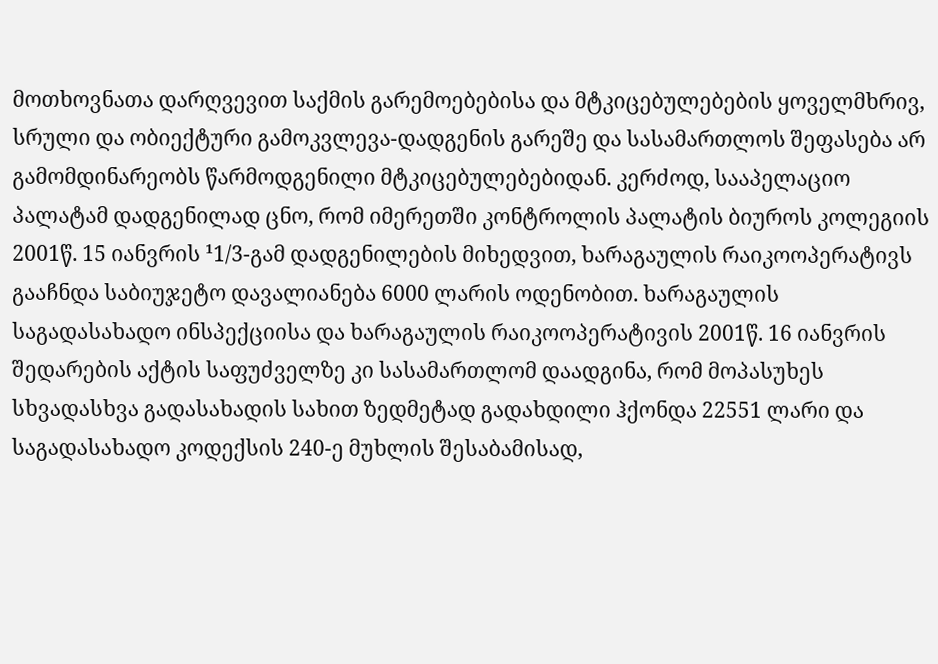მოთხოვნათა დარღვევით საქმის გარემოებებისა და მტკიცებულებების ყოველმხრივ, სრული და ობიექტური გამოკვლევა-დადგენის გარეშე და სასამართლოს შეფასება არ გამომდინარეობს წარმოდგენილი მტკიცებულებებიდან. კერძოდ, სააპელაციო პალატამ დადგენილად ცნო, რომ იმერეთში კონტროლის პალატის ბიუროს კოლეგიის 2001წ. 15 იანვრის ¹1/3-გამ დადგენილების მიხედვით, ხარაგაულის რაიკოოპერატივს გააჩნდა საბიუჯეტო დავალიანება 6000 ლარის ოდენობით. ხარაგაულის საგადასახადო ინსპექციისა და ხარაგაულის რაიკოოპერატივის 2001წ. 16 იანვრის შედარების აქტის საფუძველზე კი სასამართლომ დაადგინა, რომ მოპასუხეს სხვადასხვა გადასახადის სახით ზედმეტად გადახდილი ჰქონდა 22551 ლარი და საგადასახადო კოდექსის 240-ე მუხლის შესაბამისად,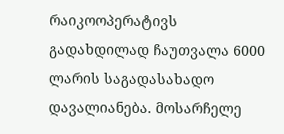რაიკოოპერატივს გადახდილად ჩაუთვალა 6000 ლარის საგადასახადო დავალიანება. მოსარჩელე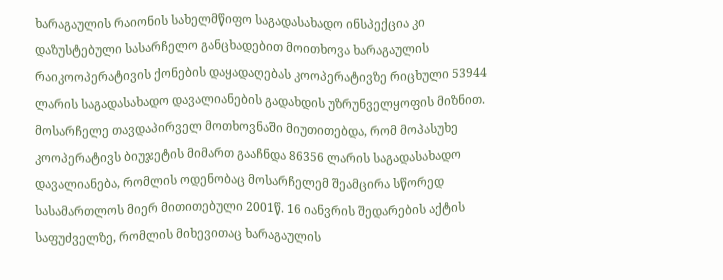ხარაგაულის რაიონის სახელმწიფო საგადასახადო ინსპექცია კი დაზუსტებული სასარჩელო განცხადებით მოითხოვა ხარაგაულის რაიკოოპერატივის ქონების დაყადაღებას კოოპერატივზე რიცხული 53944 ლარის საგადასახადო დავალიანების გადახდის უზრუნველყოფის მიზნით. მოსარჩელე თავდაპირველ მოთხოვნაში მიუთითებდა, რომ მოპასუხე კოოპერატივს ბიუჯეტის მიმართ გააჩნდა 86356 ლარის საგადასახადო დავალიანება, რომლის ოდენობაც მოსარჩელემ შეამცირა სწორედ სასამართლოს მიერ მითითებული 2001წ. 16 იანვრის შედარების აქტის საფუძველზე, რომლის მიხევითაც ხარაგაულის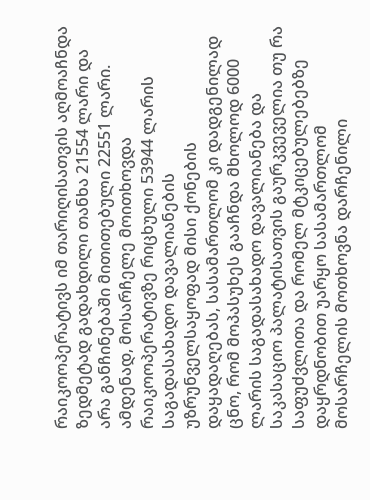რაიკოოპერატივს იმ თარიღისათვის აღმოაჩნდა ზედმეტად გადახდილი თანხა 21554 ლარი და არა განჩინებაში მითითებული 22551 ლარი.
ამდენად, მოსარჩელე მოითხოვდა რაიკოოპერატივზე რიცხული 53944 ლარის საგადასახადო დავალიანების უზრუნველსაყოფად მისი ქონების დაყადაღებას, სასამართლომ კი დადგენილად ცნო, რომ მოპასუხეს გააჩნდა მხოლოდ 6000 ლარის საგადასახადო დავალიანება და საკასაციო პალატისათვის გაურკვეველია თუ რა საფუძვლითა და რომელ მტკიცებულებებზე დაყრდნობით უარყო სასამართლომ მოსარჩელის მოთხოვნა დარჩენილი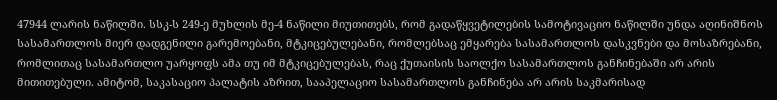47944 ლარის ნაწილში. სსკ-ს 249-ე მუხლის მე-4 ნაწილი მიუთითებს, რომ გადაწყვეტილების სამოტივაციო ნაწილში უნდა აღინიშნოს სასამართლოს მიერ დადგენილი გარემოებანი, მტკიცებულებანი, რომლებსაც ემყარება სასამართლოს დასკვნები და მოსაზრებანი, რომლითაც სასამართლო უარყოფს ამა თუ იმ მტკიცებულებას, რაც ქუთაისის საოლქო სასამართლოს განჩინებაში არ არის მითითებული. ამიტომ, საკასაციო პალატის აზრით, სააპელაციო სასამართლოს განჩინება არ არის საკმარისად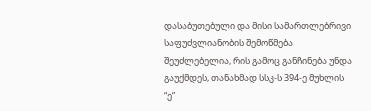დასაბუთებული და მისი სამართლებრივი საფუძვლიანობის შემოწმება შეუძლებელია, რის გამოც განჩინება უნდა გაუქმდეს, თანახმად სსკ-ს 394-ე მუხლის “ე”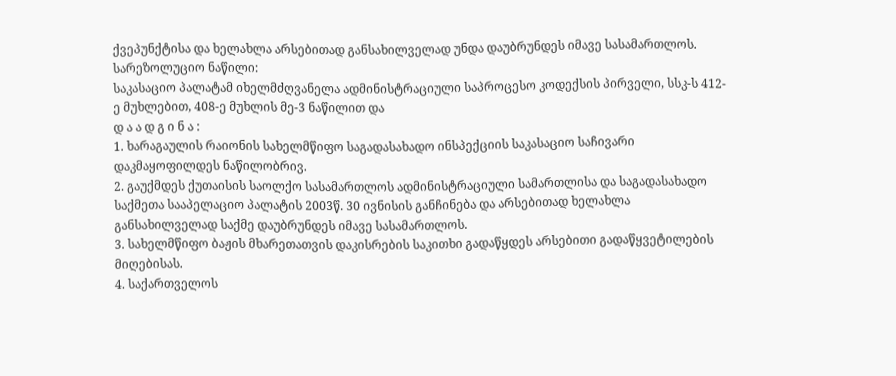ქვეპუნქტისა და ხელახლა არსებითად განსახილველად უნდა დაუბრუნდეს იმავე სასამართლოს.
სარეზოლუციო ნაწილი:
საკასაციო პალატამ იხელმძღვანელა ადმინისტრაციული საპროცესო კოდექსის პირველი, სსკ-ს 412-ე მუხლებით, 408-ე მუხლის მე-3 ნაწილით და
დ ა ა დ გ ი ნ ა :
1. ხარაგაულის რაიონის სახელმწიფო საგადასახადო ინსპექციის საკასაციო საჩივარი დაკმაყოფილდეს ნაწილობრივ.
2. გაუქმდეს ქუთაისის საოლქო სასამართლოს ადმინისტრაციული სამართლისა და საგადასახადო საქმეთა სააპელაციო პალატის 2003წ. 30 ივნისის განჩინება და არსებითად ხელახლა განსახილველად საქმე დაუბრუნდეს იმავე სასამართლოს.
3. სახელმწიფო ბაჟის მხარეთათვის დაკისრების საკითხი გადაწყდეს არსებითი გადაწყვეტილების მიღებისას.
4. საქართველოს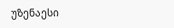უზენაესი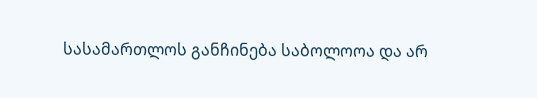სასამართლოს განჩინება საბოლოოა და არ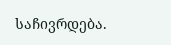საჩივრდება.